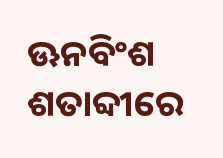ଊନବିଂଶ ଶତାବ୍ଦୀରେ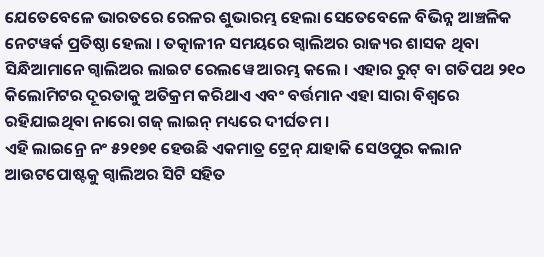ଯେତେବେଳେ ଭାରତରେ ରେଳର ଶୁଭାରମ୍ଭ ହେଲା ସେତେବେଳେ ବିଭିନ୍ନ ଆଞ୍ଚଳିକ ନେଟୱର୍କ ପ୍ରତିଷ୍ଠା ହେଲା । ତତ୍କାଳୀନ ସମୟରେ ଗ୍ୱାଲିଅର ରାଜ୍ୟର ଶାସକ ଥିବା ସିନ୍ଧିଆମାନେ ଗ୍ୱାଲିଅର ଲାଇଟ ରେଲୱେ ଆରମ୍ଭ କଲେ । ଏହାର ରୁଟ୍ ବା ଗତିପଥ ୨୧୦ କିଲୋମିଟର ଦୂରତାକୁ ଅତିକ୍ରମ କରିଥାଏ ଏବଂ ବର୍ତ୍ତମାନ ଏହା ସାରା ବିଶ୍ୱରେ ରହିଯାଇଥିବା ନାରୋ ଗଜ୍ ଲାଇନ୍ ମଧ୍ୟରେ ଦୀର୍ଘତମ ।
ଏହି ଲାଇନ୍ରେ ନଂ ୫୨୧୭୧ ହେଉଛି ଏକମାତ୍ର ଟ୍ରେନ୍ ଯାହାକି ସେଓପୁର କଲାନ ଆଉଟପୋଷ୍ଟକୁ ଗ୍ୱାଲିଅର ସିଟି ସହିତ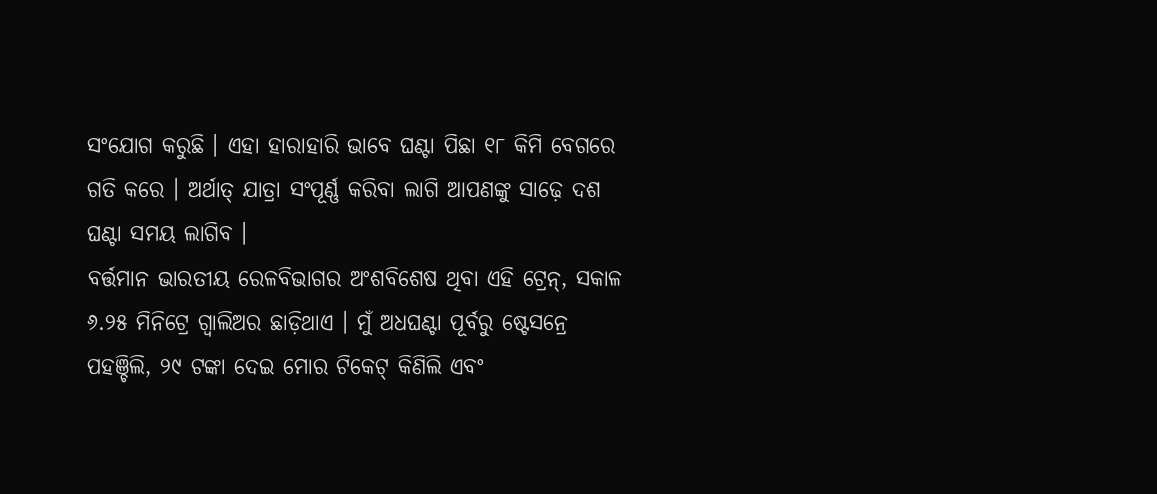ସଂଯୋଗ କରୁଛି । ଏହା ହାରାହାରି ଭାବେ ଘଣ୍ଟା ପିଛା ୧୮ କିମି ବେଗରେ ଗତି କରେ । ଅର୍ଥାତ୍ ଯାତ୍ରା ସଂପୂର୍ଣ୍ଣ କରିବା ଲାଗି ଆପଣଙ୍କୁ ସାଢ଼େ ଦଶ ଘଣ୍ଟା ସମୟ ଲାଗିବ ।
ବର୍ତ୍ତମାନ ଭାରତୀୟ ରେଳବିଭାଗର ଅଂଶବିଶେଷ ଥିବା ଏହି ଟ୍ରେନ୍, ସକାଳ ୬.୨୫ ମିନିଟ୍ରେ ଗ୍ୱାଲିଅର ଛାଡ଼ିଥାଏ । ମୁଁ ଅଧଘଣ୍ଟା ପୂର୍ବରୁ ଷ୍ଟେସନ୍ରେ ପହଞ୍ଚିଲି, ୨୯ ଟଙ୍କା ଦେଇ ମୋର ଟିକେଟ୍ କିଣିଲି ଏବଂ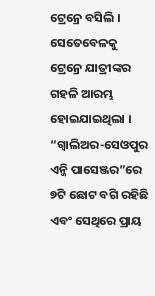ଟ୍ରେନ୍ରେ ବସିଲି । ସେତେବେଳକୁ ଟ୍ରେନ୍ରେ ଯାତ୍ରୀଙ୍କର ଗହଳି ଆରମ୍ଭ ହୋଇଯାଇଥିଲା । “ଗ୍ୱାଲିଅର-ସେଓପୁର ଏନ୍ଜି ପାସେଞ୍ଜର”ରେ ୭ଟି ଛୋଟ ବଗି ରହିଛି ଏବଂ ସେଥିରେ ପ୍ରାୟ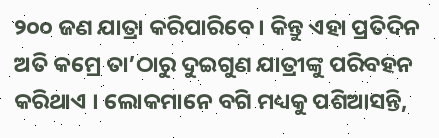୨୦୦ ଜଣ ଯାତ୍ରା କରିପାରିବେ । କିନ୍ତୁ ଏହା ପ୍ରତିଦିନ ଅତି କମ୍ରେ ତା’ଠାରୁ ଦୁଇଗୁଣ ଯାତ୍ରୀଙ୍କୁ ପରିବହନ କରିଥାଏ । ଲୋକମାନେ ବଗି ମଧ୍ୟକୁ ପଶିଆସନ୍ତି,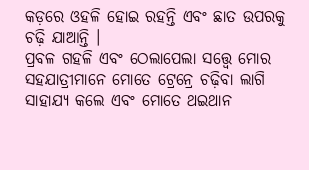କଡ଼ରେ ଓହଳି ହୋଇ ରହନ୍ତି ଏବଂ ଛାତ ଉପରକୁ ଚଢ଼ି ଯାଆନ୍ତି ।
ପ୍ରବଳ ଗହଳି ଏବଂ ଠେଲାପେଲା ସତ୍ତ୍ୱେ ମୋର ସହଯାତ୍ରୀମାନେ ମୋତେ ଟ୍ରେନ୍ରେ ଚଢ଼ିବା ଲାଗି ସାହାଯ୍ୟ କଲେ ଏବଂ ମୋତେ ଥଇଥାନ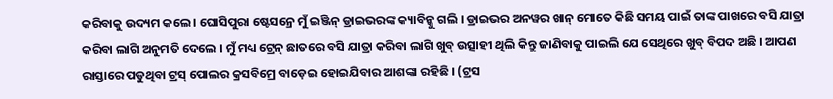କରିବାକୁ ଉଦ୍ୟମ କଲେ । ଘୋସିପୁରା ଷ୍ଟେସନ୍ରେ ମୁଁ ଇଞ୍ଜିନ୍ ଡ୍ରାଇଭରଙ୍କ କ୍ୟାବିନ୍କୁ ଗଲି । ଡ୍ରାଇଭର ଅନୱର ଖାନ୍ ମୋତେ କିଛି ସମୟ ପାଇଁ ତାଙ୍କ ପାଖରେ ବସି ଯାତ୍ରା କରିବା ଲାଗି ଅନୁମତି ଦେଲେ । ମୁଁ ମଧ୍ୟ ଟ୍ରେନ୍ ଛାତରେ ବସି ଯାତ୍ରା କରିବା ଲାଗି ଖୁବ୍ ଉତ୍ସାହୀ ଥିଲି କିନ୍ତୁ ଜାଣିବାକୁ ପାଇଲି ଯେ ସେଥିରେ ଖୁବ୍ ବିପଦ ଅଛି । ଆପଣ ରାସ୍ତାରେ ପଡୁଥିବା ଟ୍ରସ୍ ପୋଲର କ୍ରସବିମ୍ରେ ବାଡ଼େଇ ହୋଇଯିବାର ଆଶଙ୍କା ରହିଛି । (ଟ୍ରସ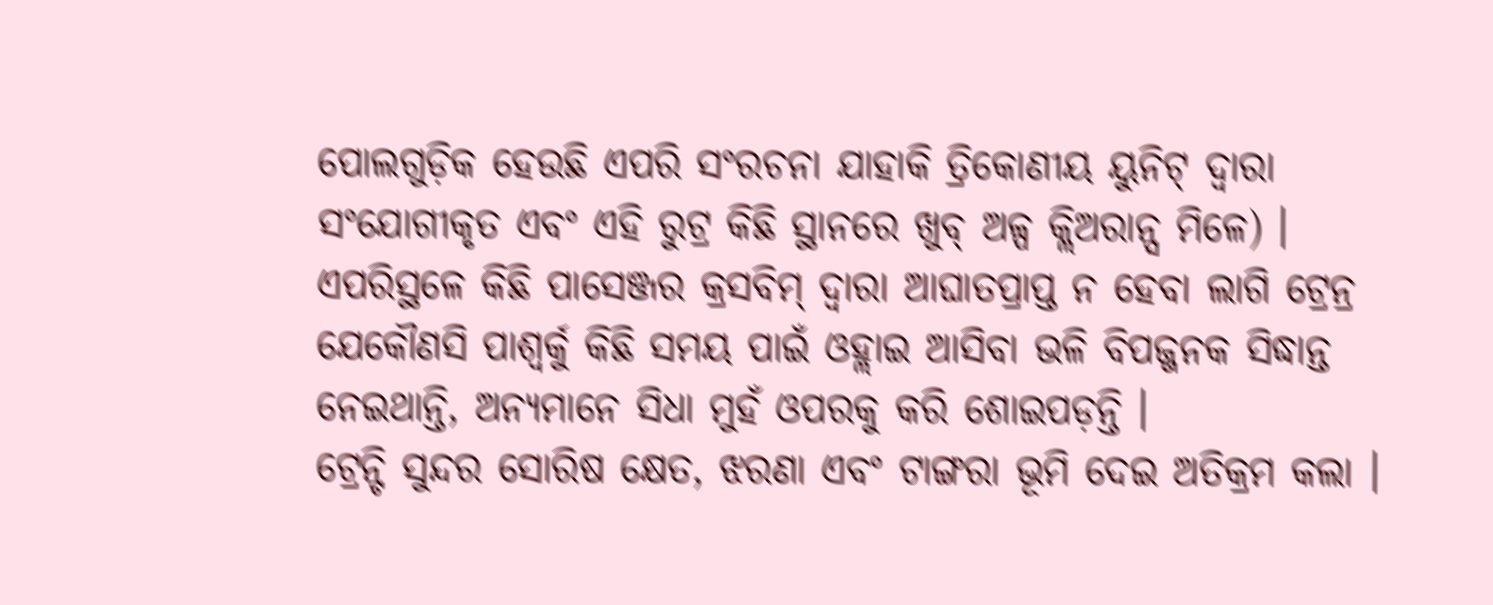ପୋଲଗୁଡ଼ିକ ହେଉଛି ଏପରି ସଂରଚନା ଯାହାକି ତ୍ରିକୋଣୀୟ ୟୁନିଟ୍ ଦ୍ୱାରା ସଂଯୋଗୀକୃତ ଏବଂ ଏହି ରୁଟ୍ର କିଛି ସ୍ଥାନରେ ଖୁବ୍ ଅଳ୍ପ କ୍ଲିଅରାନ୍ସ ମିଳେ) । ଏପରିସ୍ଥଳେ କିଛି ପାସେଞ୍ଜର କ୍ରସବିମ୍ ଦ୍ୱାରା ଆଘାତପ୍ରାପ୍ତ ନ ହେବା ଲାଗି ଟ୍ରେନ୍ର ଯେକୌଣସି ପାଶ୍ୱର୍କୁ କିଛି ସମୟ ପାଇଁ ଓହ୍ଲାଇ ଆସିବା ଭଳି ବିପଜ୍ଜନକ ସିଦ୍ଧାନ୍ତ ନେଇଥାନ୍ତି, ଅନ୍ୟମାନେ ସିଧା ମୁହଁ ଓପରକୁ କରି ଶୋଇପଡ଼ନ୍ତି ।
ଟ୍ରେନ୍ଟି ସୁନ୍ଦର ସୋରିଷ କ୍ଷେତ, ଝରଣା ଏବଂ ଟାଙ୍ଗରା ଭୂମି ଦେଇ ଅତିକ୍ରମ କଲା ।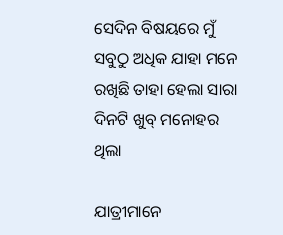ସେଦିନ ବିଷୟରେ ମୁଁ ସବୁଠୁ ଅଧିକ ଯାହା ମନେ ରଖିଛି ତାହା ହେଲା ସାରା ଦିନଟି ଖୁବ୍ ମନୋହର ଥିଲା

ଯାତ୍ରୀମାନେ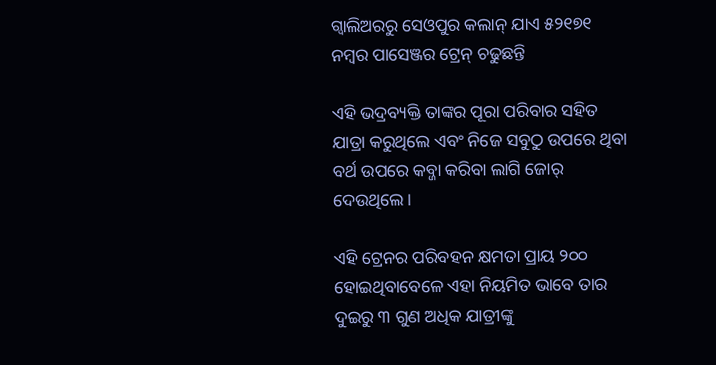ଗ୍ୱାଲିଅରରୁ ସେଓପୁର କଲାନ୍ ଯାଏ ୫୨୧୭୧ ନମ୍ବର ପାସେଞ୍ଜର ଟ୍ରେନ୍ ଚଢୁଛନ୍ତି

ଏହି ଭଦ୍ରବ୍ୟକ୍ତି ତାଙ୍କର ପୂରା ପରିବାର ସହିତ ଯାତ୍ରା କରୁଥିଲେ ଏବଂ ନିଜେ ସବୁଠୁ ଉପରେ ଥିବା ବର୍ଥ ଉପରେ କବ୍ଜା କରିବା ଲାଗି ଜୋର୍ ଦେଉଥିଲେ ।

ଏହି ଟ୍ରେନର ପରିବହନ କ୍ଷମତା ପ୍ରାୟ ୨୦୦ ହୋଇଥିବାବେଳେ ଏହା ନିୟମିତ ଭାବେ ତାର ଦୁଇରୁ ୩ ଗୁଣ ଅଧିକ ଯାତ୍ରୀଙ୍କୁ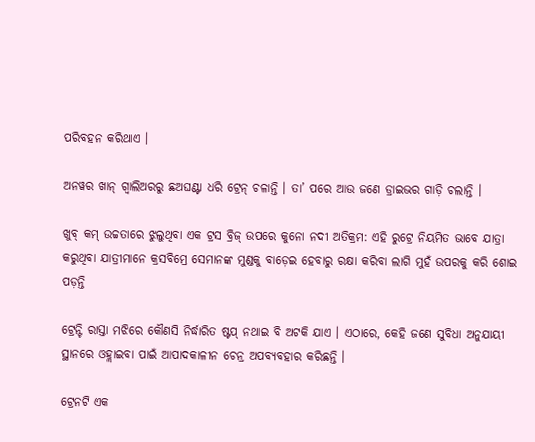ପରିବହନ କରିଥାଏ ।

ଅନୱର ଖାନ୍ ଗ୍ୱାଲିଅରରୁ ଛଅଘଣ୍ଟା ଧରି ଟ୍ରେନ୍ ଚଳାନ୍ତି । ତା’ ପରେ ଆଉ ଜଣେ ଡ୍ରାଇଭର ଗାଡ଼ି ଚଲାନ୍ତି ।

ଖୁବ୍ କମ୍ ଉଚ୍ଚତାରେ ଝୁଲୁଥିବା ଏକ ଟ୍ରସ ବ୍ରିଜ୍ ଉପରେ କୁନୋ ନଦୀ ଅତିକ୍ରମ: ଏହି ରୁଟ୍ରେ ନିୟମିତ ଭାବେ ଯାତ୍ରା କରୁଥିବା ଯାତ୍ରୀମାନେ କ୍ରସବିମ୍ରେ ସେମାନଙ୍କ ମୁଣ୍ଡକୁ ବାଡ଼େଇ ହେବାରୁ ରକ୍ଷା କରିବା ଲାଗି ମୁହଁ ଉପରକୁ କରି ଶୋଇ ପଡ଼ନ୍ତି

ଟ୍ରେନ୍ଟି ରାସ୍ତା ମଝିରେ କୌଣସି ନିର୍ଦ୍ଧାରିତ ଷ୍ଟପ୍ ନଥାଇ ବି ଅଟକି ଯାଏ । ଏଠାରେ, କେହି ଜଣେ ସୁବିଧା ଅନୁଯାୟୀ ସ୍ଥାନରେ ଓହ୍ଲାଇବା ପାଇଁ ଆପାଦକାଳୀନ ଚେନ୍ର ଅପବ୍ୟବହାର କରିଛନ୍ତି ।

ଟ୍ରେନଟି ଏକ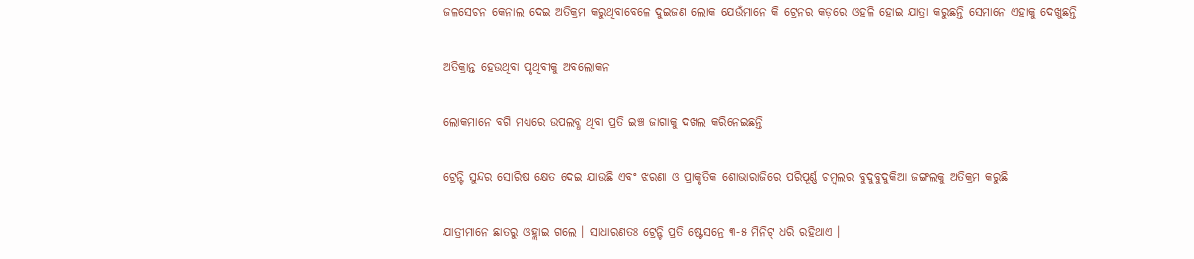ଜଳସେଚନ କେନାଲ ଦେଇ ଅତିକ୍ରମ କରୁଥିବାବେଳେ ଦୁଇଜଣ ଲୋକ ଯେଉଁମାନେ କି ଟ୍ରେନର କଡ଼ରେ ଓହଳି ହୋଇ ଯାତ୍ରା କରୁଛନ୍ତି ସେମାନେ ଏହାକୁ ଦେଖୁଛନ୍ତି

ଅତିକ୍ରାନ୍ତ ହେଉଥିବା ପୃଥିବୀକୁ ଅବଲୋକନ

ଲୋକମାନେ ବଗି ମଧ୍ୟରେ ଉପଲବ୍ଧ ଥିବା ପ୍ରତି ଇଞ୍ଚ ଜାଗାକୁ ଦଖଲ କରିନେଇଛନ୍ତି

ଟ୍ରେନ୍ଟି ସୁନ୍ଦର ସୋରିଷ କ୍ଷେତ ଦେଇ ଯାଉଛି ଏବଂ ଝରଣା ଓ ପ୍ରାକୃତିକ ଶୋଭାରାଜିରେ ପରିପୂର୍ଣ୍ଣ ଚମ୍ବଲର ବୁଦୁବୁଦୁକିଆ ଜଙ୍ଗଲକୁ ଅତିକ୍ରମ କରୁଛି

ଯାତ୍ରୀମାନେ ଛାତରୁ ଓହ୍ଲାଇ ଗଲେ । ସାଧାରଣତଃ ଟ୍ରେନ୍ଟି ପ୍ରତି ଷ୍ଟେସନ୍ରେ ୩-୫ ମିନିଟ୍ ଧରି ରହିଥାଏ ।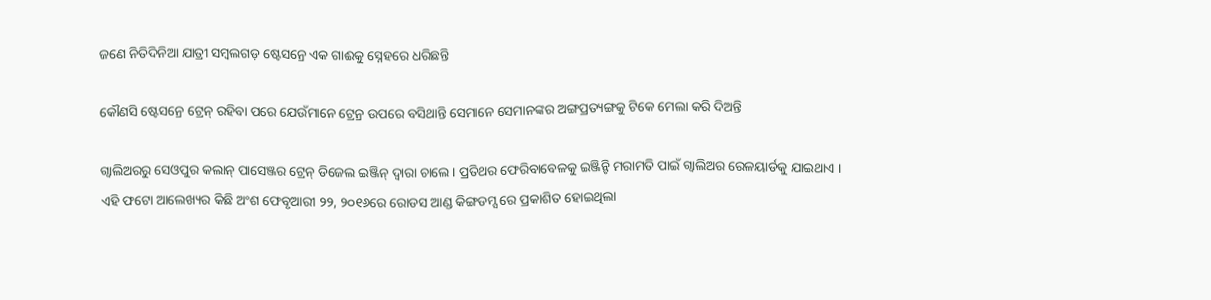ଜଣେ ନିତିଦିନିଆ ଯାତ୍ରୀ ସମ୍ବଲଗଡ଼ ଷ୍ଟେସନ୍ରେ ଏକ ଗାଈକୁ ସ୍ନେହରେ ଧରିଛନ୍ତି

କୌଣସି ଷ୍ଟେସନ୍ରେ ଟ୍ରେନ୍ ରହିବା ପରେ ଯେଉଁମାନେ ଟ୍ରେନ୍ର ଉପରେ ବସିଥାନ୍ତି ସେମାନେ ସେମାନଙ୍କର ଅଙ୍ଗପ୍ରତ୍ୟଙ୍ଗକୁ ଟିକେ ମେଲା କରି ଦିଅନ୍ତି

ଗ୍ୱାଲିଅରରୁ ସେଓପୁର କଲାନ୍ ପାସେଞ୍ଜର ଟ୍ରେନ୍ ଡିଜେଲ ଇଞ୍ଜିନ୍ ଦ୍ୱାରା ଚାଲେ । ପ୍ରତିଥର ଫେରିବାବେଳକୁ ଇଞ୍ଜିନ୍ଟି ମରାମତି ପାଇଁ ଗ୍ୱାଲିଅର ରେଳୟାର୍ଡକୁ ଯାଇଥାଏ ।
ଏହି ଫଟୋ ଆଲେଖ୍ୟର କିଛି ଅଂଶ ଫେବୃଆରୀ ୨୨, ୨୦୧୬ରେ ରୋଡସ ଆଣ୍ଡ କିଙ୍ଗଡମ୍ସ ରେ ପ୍ରକାଶିତ ହୋଇଥିଲା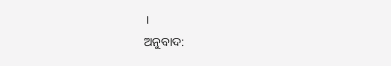।
ଅନୁବାଦ: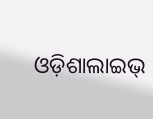ଓଡ଼ିଶାଲାଇଭ୍